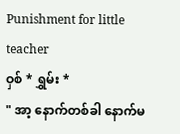Punishment for little teacher
ဝှစ် * ရွှမ်း *
" အာ့ နောက်တစ်ခါ နောက်မ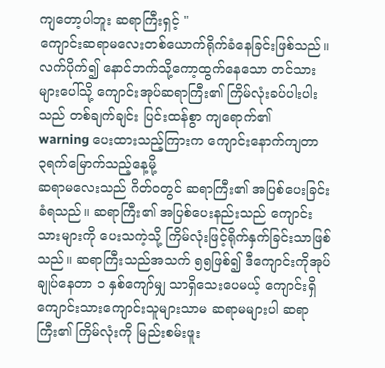ကျတော့ပါဘူး ဆရာကြီးရှင့် "
ကျောင်းဆရာမလေးတစ်ယောက်ရိုက်ခံနေခြင်းဖြစ်သည်။ လက်ပိုက်၍ နောင်ဘက်သို့ကော့ထွက်နေသော တင်သားများပေါ်သို့ ကျောင်းအုပ်ဆရာကြီး၏ ကြိမ်လုံးခပ်ပါးပါးသည် တစ်ချက်ချင်း ပြင်းထန်စွာ ကျရောက်၏
warning ပေးထားသည့်ကြားက ကျောင်းနောက်ကျတာ ၃ရက်မြောက်သည့်နေ့မို့
ဆရာမလေးသည် ဂိတ်ဝတွင် ဆရာကြီး၏ အပြစ်ပေးခြင်းခံရသည်။ ဆရာကြီး၏ အပြစ်ပေးနည်းသည် ကျောင်းသားများကို ပေးသကဲ့သို့ ကြိမ်လုံးဖြင့်ရိုက်နှက်ခြင်းသာဖြစ်သည်။ ဆရာကြီးသည်အသက် ၅၅ဖြစ်၍ ဒီကျောင်းကိုအုပ်ချုပ်နေတာ ၁ နှစ်ကျော်မျှ သာရှိသေးပေမယ့် ကျောင်းရှိ ကျောင်းသားကျောင်းသူများသာမ ဆရာမများပါ ဆရာကြီး၏ ကြိမ်လုံးကို မြည်းစမ်းဖူး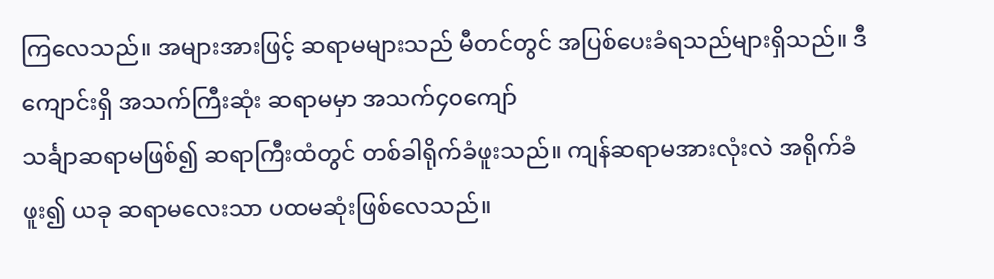ကြလေသည်။ အများအားဖြင့် ဆရာမများသည် မီတင်တွင် အပြစ်ပေးခံရသည်များရှိသည်။ ဒီကျောင်းရှိ အသက်ကြီးဆုံး ဆရာမမှာ အသက်၄၀ကျော်
သင်္ချာဆရာမဖြစ်၍ ဆရာကြီးထံတွင် တစ်ခါရိုက်ခံဖူးသည်။ ကျန်ဆရာမအားလုံးလဲ အရိုက်ခံဖူး၍ ယခု ဆရာမလေးသာ ပထမဆုံးဖြစ်လေသည်။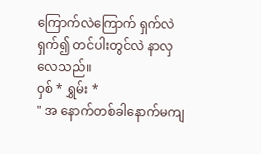ကြောက်လဲကြောက် ရှက်လဲရှက်၍ တင်ပါးတွင်လဲ နာလှလေသည်။
ဝှစ် * ရွှမ်း *
" အ နောက်တစ်ခါနောက်မကျ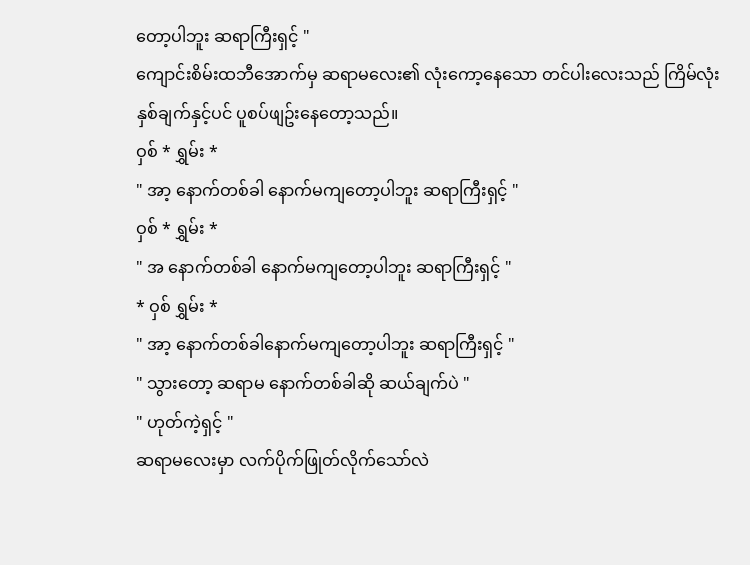တော့ပါဘူး ဆရာကြီးရှင့် "
ကျောင်းစိမ်းထဘီအောက်မှ ဆရာမလေး၏ လုံးကော့နေသော တင်ပါးလေးသည် ကြိမ်လုံး နှစ်ချက်နှင့်ပင် ပူစပ်ဖျဥ်းနေတော့သည်။
ဝှစ် * ရွှမ်း *
" အာ့ နောက်တစ်ခါ နောက်မကျတော့ပါဘူး ဆရာကြီးရှင့် "
ဝှစ် * ရွှမ်း *
" အ နောက်တစ်ခါ နောက်မကျတော့ပါဘူး ဆရာကြီးရှင့် "
* ဝှစ် ရွှမ်း *
" အာ့ နောက်တစ်ခါနောက်မကျတော့ပါဘူး ဆရာကြီးရှင့် "
" သွားတော့ ဆရာမ နောက်တစ်ခါဆို ဆယ်ချက်ပဲ "
" ဟုတ်ကဲ့ရှင့် "
ဆရာမလေးမှာ လက်ပိုက်ဖြုတ်လိုက်သော်လဲ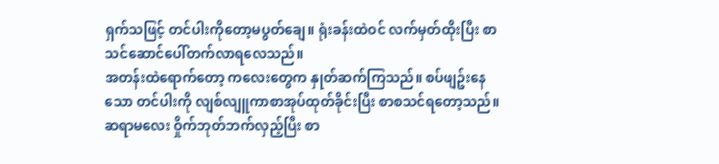ရှက်သဖြင့် တင်ပါးကိုတော့မပွတ်ချေ။ ရုံးခန်းထဲဝင် လက်မှတ်ထိုးပြီး စာသင်ဆောင်ပေါ်တက်လာရလေသည်။
အတန်းထဲရောက်တော့ ကလေးတွေက နှုတ်ဆက်ကြသည်။ စပ်ဖျဥ်းနေသော တင်ပါးကို လျစ်လျူကာစာအုပ်ထုတ်ခိုင်းပြီး စာစသင်ရတော့သည်။
ဆရာမလေး ဝှိုက်ဘုတ်ဘက်လှည့်ပြီး စာ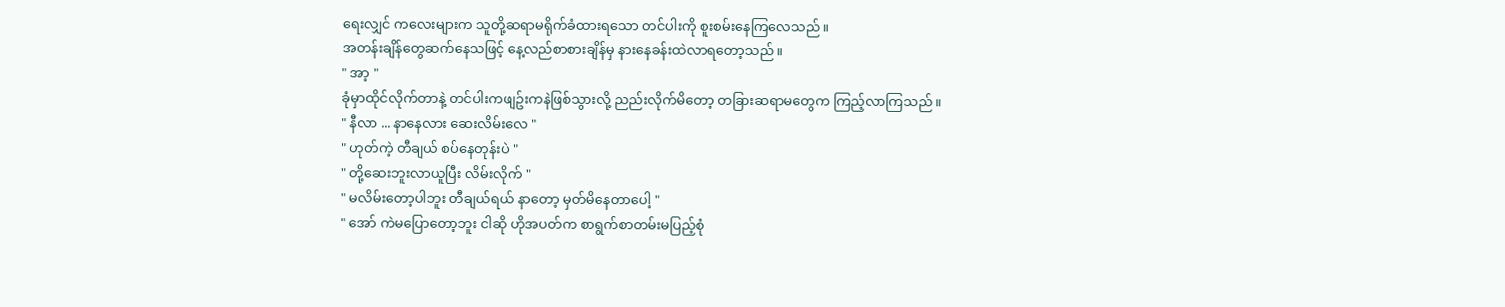ရေးလျှင် ကလေးများက သူတို့ဆရာမရိုက်ခံထားရသော တင်ပါးကို စူးစမ်းနေကြလေသည်။
အတန်းချိန်တွေဆက်နေသဖြင့် နေ့လည်စာစားချိန်မှ နားနေခန်းထဲလာရတော့သည်။
" အာ့ "
ခုံမှာထိုင်လိုက်တာနဲ့ တင်ပါးကဖျဥ်းကနဲဖြစ်သွားလို့ ညည်းလိုက်မိတော့ တခြားဆရာမတွေက ကြည့်လာကြသည်။
" နီလာ ... နာနေလား ဆေးလိမ်းလေ "
" ဟုတ်ကဲ့ တီချယ် စပ်နေတုန်းပဲ "
" တို့ဆေးဘူးလာယူပြီး လိမ်းလိုက် "
" မလိမ်းတော့ပါဘူး တီချယ်ရယ် နာတော့ မှတ်မိနေတာပေါ့ "
" အော် ကဲမပြောတော့ဘူး ငါဆို ဟိုအပတ်က စာရွက်စာတမ်းမပြည့်စုံ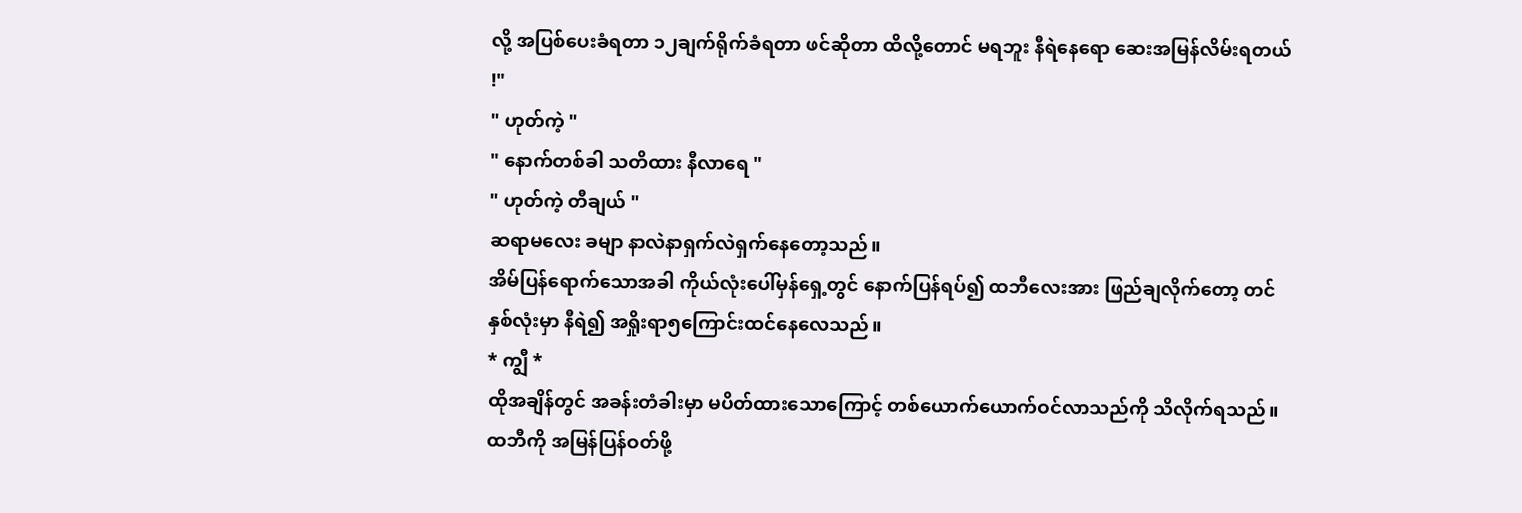လို့ အပြစ်ပေးခံရတာ ၁၂ချက်ရိုက်ခံရတာ ဖင်ဆိုတာ ထိလို့တောင် မရဘူး နီရဲနေရော ဆေးအမြန်လိမ်းရတယ် !"
" ဟုတ်ကဲ့ "
" နောက်တစ်ခါ သတိထား နီလာရေ "
" ဟုတ်ကဲ့ တီချယ် "
ဆရာမလေး ခမျာ နာလဲနာရှက်လဲရှက်နေတော့သည်။
အိမ်ပြန်ရောက်သောအခါ ကိုယ်လုံးပေါ်မှန်ရှေ့တွင် နောက်ပြန်ရပ်၍ ထဘီလေးအား ဖြည်ချလိုက်တော့ တင်နှစ်လုံးမှာ နီရဲ၍ အရှိုးရာ၅ကြောင်းထင်နေလေသည်။
* ကျွီ *
ထိုအချိန်တွင် အခန်းတံခါးမှာ မပိတ်ထားသောကြောင့် တစ်ယောက်ယောက်ဝင်လာသည်ကို သိလိုက်ရသည်။ ထဘီကို အမြန်ပြန်ဝတ်ဖို့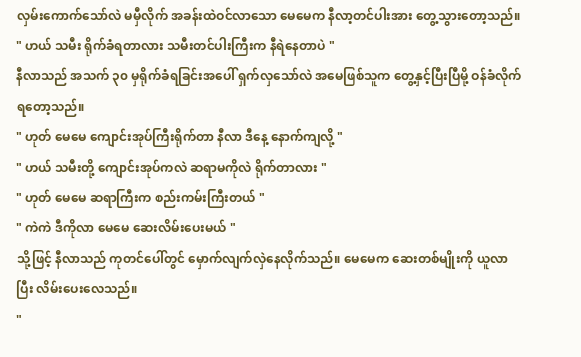လှမ်းကောက်သော်လဲ မမှီလိုက် အခန်းထဲဝင်လာသော မေမေက နီလာ့တင်ပါးအား တွေ့သွားတော့သည်။
" ဟယ် သမီး ရိုက်ခံရတာလား သမီးတင်ပါးကြီးက နီရဲနေတာပဲ "
နီလာသည် အသက် ၃၀ မှရိုက်ခံရခြင်းအပေါ် ရှက်လှသော်လဲ အမေဖြစ်သူက တွေ့နှင့်ပြီးပြီမို့ ဝန်ခံလိုက်ရတော့သည်။
" ဟုတ် မေမေ ကျောင်းအုပ်ကြီးရိုက်တာ နီလာ ဒီနေ့ နောက်ကျလို့ "
" ဟယ် သမီးတို့ ကျောင်းအုပ်ကလဲ ဆရာမကိုလဲ ရိုက်တာလား "
" ဟုတ် မေမေ ဆရာကြီးက စည်းကမ်းကြီးတယ် "
" ကဲကဲ ဒီကိုလာ မေမေ ဆေးလိမ်းပေးမယ် "
သို့ဖြင့် နီလာသည် ကုတင်ပေါ်တွင် မှောက်လျက်လှဲနေလိုက်သည်။ မေမေက ဆေးတစ်မျိုးကို ယူလာပြီး လိမ်းပေးလေသည်။
"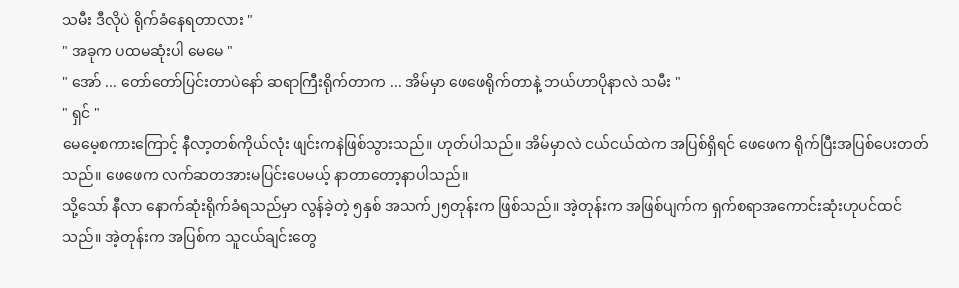သမီး ဒီလိုပဲ ရိုက်ခံနေရတာလား "
" အခုက ပထမဆုံးပါ မေမေ "
" အော် ... တော်တော်ပြင်းတာပဲနော် ဆရာကြီးရိုက်တာက ... အိမ်မှာ ဖေဖေရိုက်တာနဲ့ ဘယ်ဟာပိုနာလဲ သမီး "
" ရှင် "
မေမေ့စကားကြောင့် နီလာ့တစ်ကိုယ်လုံး ဖျင်းကနဲဖြစ်သွားသည်။ ဟုတ်ပါသည်။ အိမ်မှာလဲ ငယ်ငယ်ထဲက အပြစ်ရှိရင် ဖေဖေက ရိုက်ပြီးအပြစ်ပေးတတ်သည်။ ဖေဖေက လက်ဆတအားမပြင်းပေမယ့် နာတာတော့နာပါသည်။
သို့သော် နီလာ နောက်ဆုံးရိုက်ခံရသည်မှာ လွန်ခဲ့တဲ့ ၅နှစ် အသက်၂၅တုန်းက ဖြစ်သည်။ အဲ့တုန်းက အဖြစ်ပျက်က ရှက်စရာအကောင်းဆုံးဟုပင်ထင်သည်။ အဲ့တုန်းက အပြစ်က သူငယ်ချင်းတွေ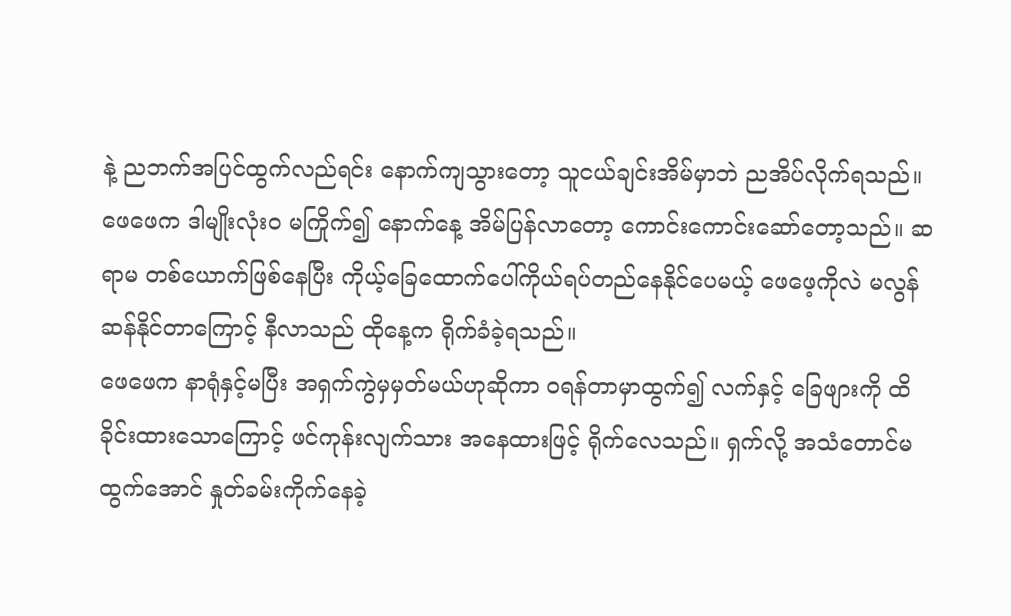နဲ့ ညဘက်အပြင်ထွက်လည်ရင်း နောက်ကျသွားတော့ သူငယ်ချင်းအိမ်မှာဘဲ ညအိပ်လိုက်ရသည်။ ဖေဖေက ဒါမျိုးလုံးဝ မကြိုက်၍ နောက်နေ့ အိမ်ပြန်လာတော့ ကောင်းကောင်းဆော်တော့သည်။ ဆရာမ တစ်ယောက်ဖြစ်နေပြီး ကိုယ့်ခြေထောက်ပေါ်ကိုယ်ရပ်တည်နေနိုင်ပေမယ့် ဖေဖေ့ကိုလဲ မလွန်ဆန်နိုင်တာကြောင့် နီလာသည် ထိုနေ့က ရိုက်ခံခဲ့ရသည်။
ဖေဖေက နာရုံနှင့်မပြီး အရှက်ကွဲမှမှတ်မယ်ဟုဆိုကာ ဝရန်တာမှာထွက်၍ လက်နှင့် ခြေဖျားကို ထိခိုင်းထားသောကြောင့် ဖင်ကုန်းလျက်သား အနေထားဖြင့် ရိုက်လေသည်။ ရှက်လို့ အသံတောင်မထွက်အောင် နှုတ်ခမ်းကိုက်နေခဲ့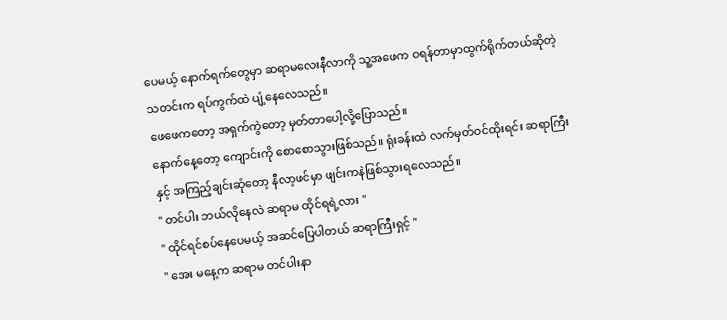ပေမယ့် နောက်ရက်တွေမှာ ဆရာမလေးနီလာကို သူ့အဖေက ဝရန်တာမှာထွက်ရိုက်တယ်ဆိုတဲ့ သတင်းက ရပ်ကွက်ထဲ ပျံ့နေလေသည်။
ဖေဖေကတော့ အရှက်ကွဲတော့ မှတ်တာပေါ့လို့ပြောသည်။
နောက်နေ့တော့ ကျောင်းကို စောစောသွားဖြစ်သည်။ ရုံးခန်းထဲ လက်မှတ်ဝင်ထိုးရင်း ဆရာကြီးနှင့် အကြည့်ချင်းဆုံတော့ နီလာ့ဖင်မှာ ဖျင်းကနဲဖြစ်သွားရလေသည်။
" တင်ပါး ဘယ်လိုနေလဲ ဆရာမ ထိုင်ရရဲ့လား "
" ထိုင်ရင်စပ်နေပေမယ့် အဆင်ပြေပါတယ် ဆရာကြီးရှင့် "
" အေး မနေ့က ဆရာမ တင်ပါးနာ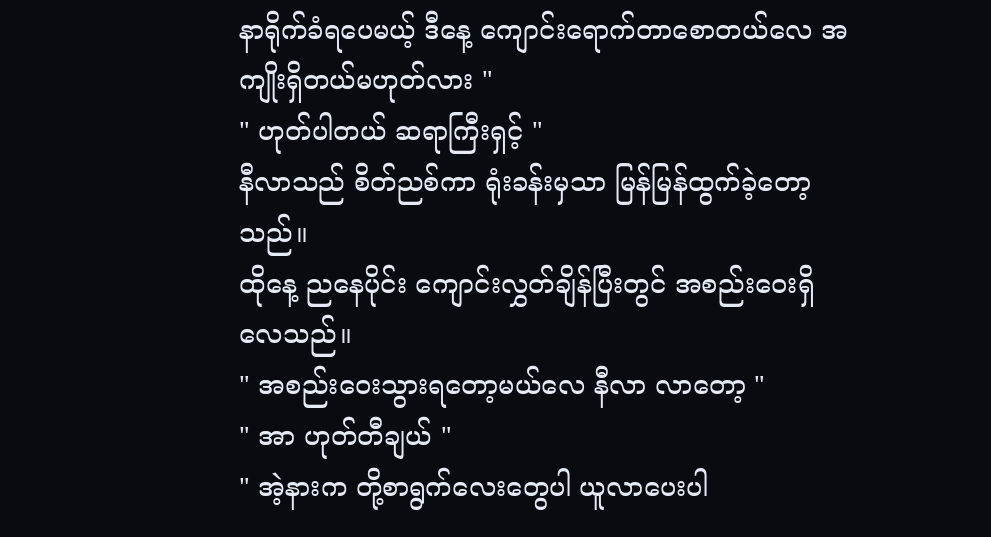နာရိုက်ခံရပေမယ့် ဒီနေ့ ကျောင်းရောက်တာစောတယ်လေ အကျိုးရှိတယ်မဟုတ်လား "
" ဟုတ်ပါတယ် ဆရာကြီးရှင့် "
နီလာသည် စိတ်ညစ်ကာ ရုံးခန်းမှသာ မြန်မြန်ထွက်ခဲ့တော့သည်။
ထိုနေ့ ညနေပိုင်း ကျောင်းလွှတ်ချိန်ပြီးတွင် အစည်းဝေးရှိလေသည်။
" အစည်းဝေးသွားရတော့မယ်လေ နီလာ လာတော့ "
" အာ ဟုတ်တီချယ် "
" အဲ့နားက တို့စာရွက်လေးတွေပါ ယူလာပေးပါ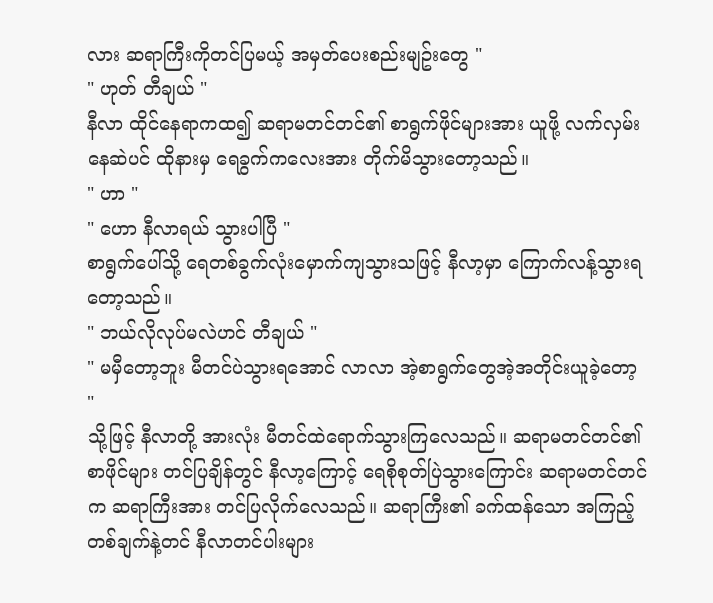လား ဆရာကြီးကိုတင်ပြမယ့် အမှတ်ပေးစည်းမျဥ်းတွေ "
" ဟုတ် တီချယ် "
နီလာ ထိုင်နေရာကထ၍ ဆရာမတင်တင်၏ စာရွက်ဖိုင်များအား ယူဖို့ လက်လှမ်းနေဆဲပင် ထိုနားမှ ရေခွက်ကလေးအား တိုက်မိသွားတော့သည်။
" ဟာ "
" ဟော နီလာရယ် သွားပါပြီ "
စာရွက်ပေါ်သို့ ရေတစ်ခွက်လုံးမှောက်ကျသွားသဖြင့် နီလာ့မှာ ကြောက်လန့်သွားရတော့သည်။
" ဘယ်လိုလုပ်မလဲဟင် တီချယ် "
" မမှီတော့ဘူး မီတင်ပဲသွားရအောင် လာလာ အဲ့စာရွက်တွေအဲ့အတိုင်းယူခဲ့တော့ "
သို့ဖြင့် နီလာတို့ အားလုံး မီတင်ထဲရောက်သွားကြလေသည်။ ဆရာမတင်တင်၏ စာဖိုင်များ တင်ပြချိန်တွင် နီလာ့ကြောင့် ရေစိုစုတ်ပြဲသွားကြောင်း ဆရာမတင်တင်က ဆရာကြီးအား တင်ပြလိုက်လေသည်။ ဆရာကြီး၏ ခက်ထန်သော အကြည့်တစ်ချက်နဲ့တင် နီလာတင်ပါးများ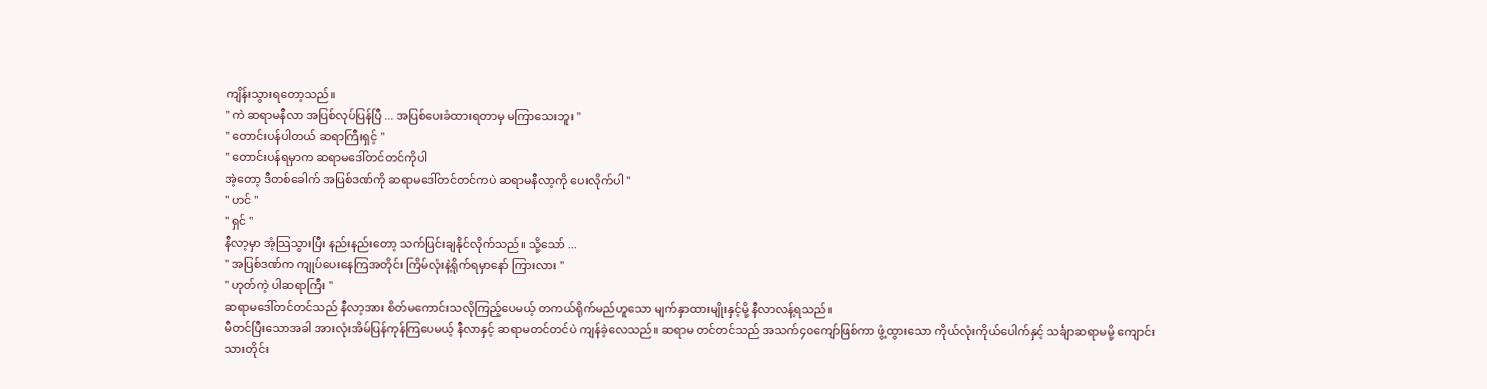ကျိန်းသွားရတော့သည်။
" ကဲ ဆရာမနီလာ အပြစ်လုပ်ပြန်ပြီ ... အပြစ်ပေးခံထားရတာမှ မကြာသေးဘူး "
" တောင်းပန်ပါတယ် ဆရာကြီးရှင့် "
" တောင်းပန်ရမှာက ဆရာမဒေါ်တင်တင်ကိုပါ
အဲ့တော့ ဒီတစ်ခေါက် အပြစ်ဒဏ်ကို ဆရာမဒေါ်တင်တင်ကပဲ ဆရာမနီလာ့ကို ပေးလိုက်ပါ "
" ဟင် "
" ရှင် "
နီလာ့မှာ အံ့သြသွားပြီး နည်းနည်းတော့ သက်ပြင်းချနိုင်လိုက်သည်။ သို့သော် ...
" အပြစ်ဒဏ်က ကျုပ်ပေးနေကြအတိုင်း ကြိမ်လုံးနဲ့ရိုက်ရမှာနော် ကြားလား "
" ဟုတ်ကဲ့ ပါဆရာကြီး "
ဆရာမဒေါ်တင်တင်သည် နီလာ့အား စိတ်မကောင်းသလိုကြည့်ပေမယ့် တကယ်ရိုက်မည်ဟူသော မျက်နှာထားမျိုးနှင့်မို့ နီလာလန့်ရသည်။
မီတင်ပြီးသောအခါ အားလုံးအိမ်ပြန်ကုန်ကြပေမယ့် နီလာနှင့် ဆရာမတင်တင်ပဲ ကျန်ခဲ့လေသည်။ ဆရာမ တင်တင်သည် အသက်၄၀ကျော်ဖြစ်ကာ ဖွံ့ထွားသော ကိုယ်လုံးကိုယ်ပေါက်နှင့် သင်္ချာဆရာမမို့ ကျောင်းသားတိုင်း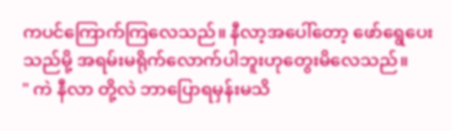ကပင်ကြောက်ကြလေသည်။ နီလာ့အပေါ်တော့ ဖော်ရွေပေးသည်မို့ အရမ်းမရိုက်လောက်ပါဘူးဟုတွေးမိလေသည်။
" ကဲ နီလာ တို့လဲ ဘာပြောရမှန်းမသိ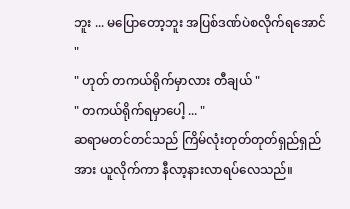ဘူး ... မပြောတော့ဘူး အပြစ်ဒဏ်ပဲစလိုက်ရအောင် "
" ဟုတ် တကယ်ရိုက်မှာလား တီချယ် "
" တကယ်ရိုက်ရမှာပေါ့ ... "
ဆရာမတင်တင်သည် ကြိမ်လုံးတုတ်တုတ်ရှည်ရှည်အား ယူလိုက်ကာ နီလာ့နားလာရပ်လေသည်။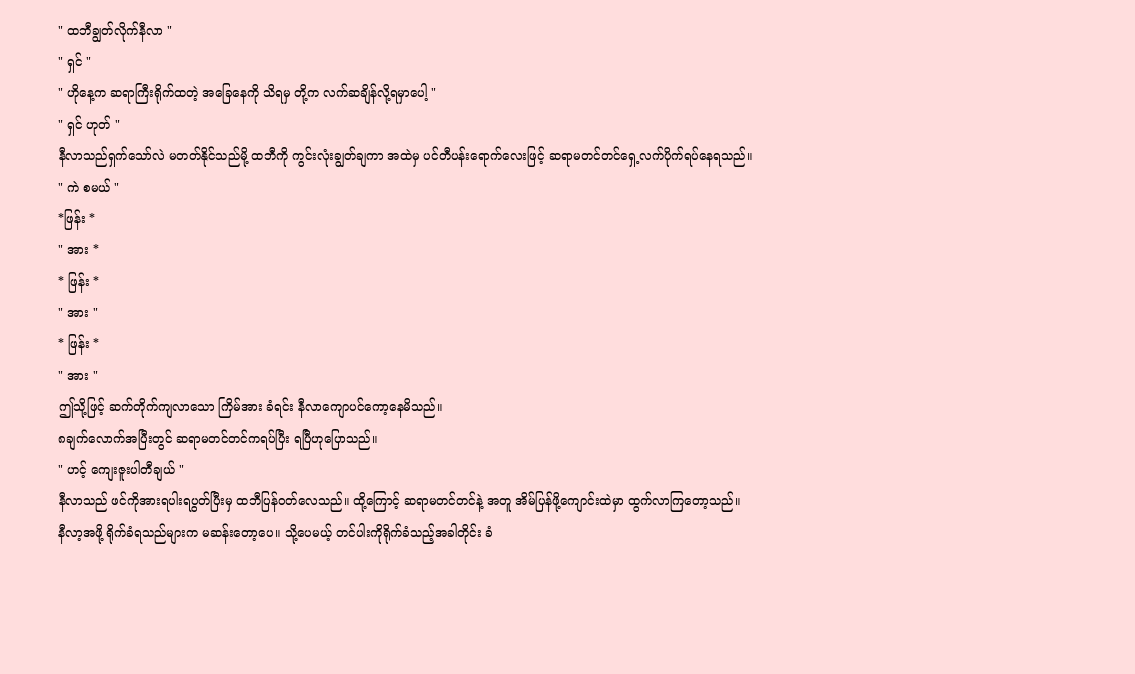" ထဘီချွတ်လိုက်နီလာ "
" ရှင် "
" ဟိုနေ့က ဆရာကြီးရိုက်ထတဲ့ အခြေနေကို သိရမှ တို့က လက်ဆချိန်လို့ရမှာပေါ့ "
" ရှင် ဟုတ် "
နီလာသည်ရှက်သော်လဲ မတတ်နိုင်သည်မို့ ထဘီကို ကွင်းလုံးချွတ်ချကာ အထဲမှ ပင်တီပန်းရောက်လေးဖြင့် ဆရာမတင်တင်ရှေ့လက်ပိုက်ရပ်နေရသည်။
" ကဲ စမယ် "
*ဖြန်း *
" အား *
* ဖြန်း *
" အား "
* ဖြန်း *
" အား "
ဤသို့ဖြင့် ဆက်တိုက်ကျလာသော ကြိမ်အား ခံရင်း နီလာကျောပင်ကော့နေမိသည်။
၈ချက်လောက်အပြီးတွင် ဆရာမတင်တင်ကရပ်ပြီး ရပြီဟုပြောသည်။
" ဟင့် ကျေးဇူးပါတီချယ် "
နီလာသည် ဖင်ကိုအားရပါးရပွတ်ပြီးမှ ထဘီပြန်ဝတ်လေသည်။ ထို့ကြောင့် ဆရာမတင်တင်နဲ့ အတူ အိမ်ပြန်ဖို့ကျောင်းထဲမှာ ထွက်လာကြတော့သည်။
နီလာ့အဖို့ ရိုက်ခံရသည်များက မဆန်းတော့ပေ။ သို့ပေမယ့် တင်ပါးကိုရိုက်ခံသည့်အခါတိုင်း ခံ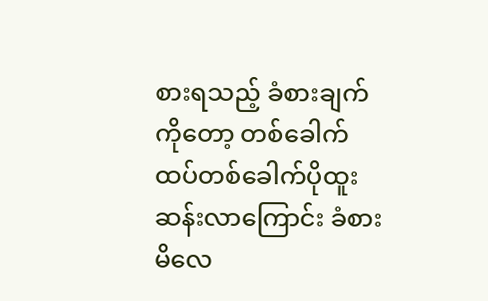စားရသည့် ခံစားချက်ကိုတော့ တစ်ခေါက်ထပ်တစ်ခေါက်ပိုထူးဆန်းလာကြောင်း ခံစားမိလေ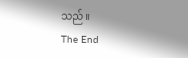သည်။
The End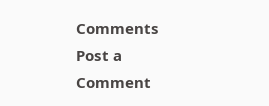Comments
Post a Comment